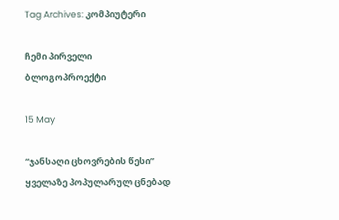Tag Archives: კომპიუტერი

ჩემი პირველი ბლოგოპროექტი

15 May

“ჯანსაღი ცხოვრების წესი”  ყველაზე პოპულარულ ცნებად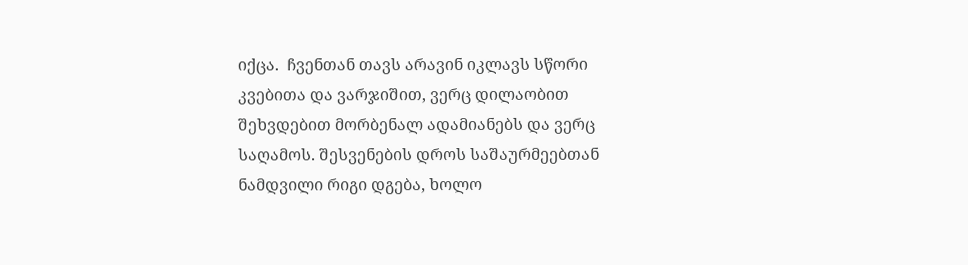იქცა.  ჩვენთან თავს არავინ იკლავს სწორი კვებითა და ვარჯიშით, ვერც დილაობით შეხვდებით მორბენალ ადამიანებს და ვერც საღამოს. შესვენების დროს საშაურმეებთან ნამდვილი რიგი დგება, ხოლო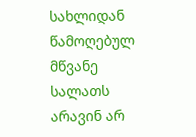სახლიდან წამოღებულ მწვანე სალათს არავინ არ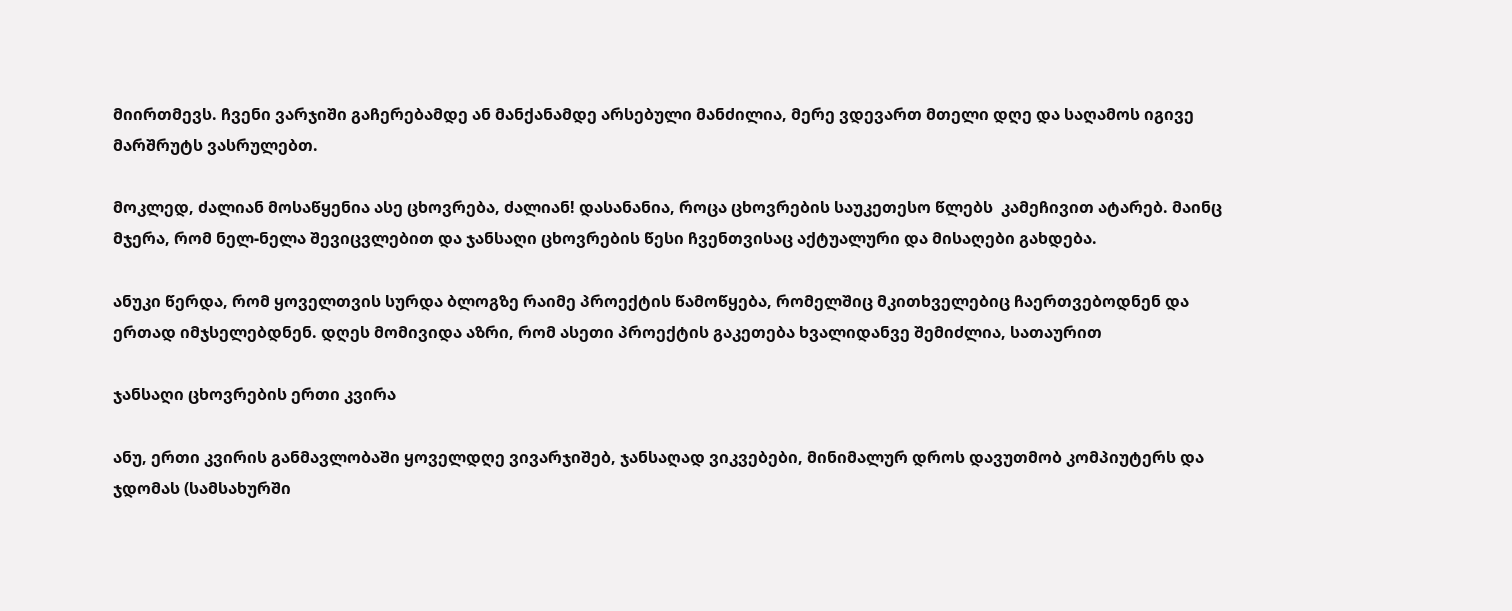მიირთმევს. ჩვენი ვარჯიში გაჩერებამდე ან მანქანამდე არსებული მანძილია, მერე ვდევართ მთელი დღე და საღამოს იგივე მარშრუტს ვასრულებთ.

მოკლედ, ძალიან მოსაწყენია ასე ცხოვრება, ძალიან! დასანანია, როცა ცხოვრების საუკეთესო წლებს  კამეჩივით ატარებ. მაინც მჯერა, რომ ნელ-ნელა შევიცვლებით და ჯანსაღი ცხოვრების წესი ჩვენთვისაც აქტუალური და მისაღები გახდება.

ანუკი წერდა, რომ ყოველთვის სურდა ბლოგზე რაიმე პროექტის წამოწყება, რომელშიც მკითხველებიც ჩაერთვებოდნენ და ერთად იმჯსელებდნენ. დღეს მომივიდა აზრი, რომ ასეთი პროექტის გაკეთება ხვალიდანვე შემიძლია, სათაურით

ჯანსაღი ცხოვრების ერთი კვირა

ანუ, ერთი კვირის განმავლობაში ყოველდღე ვივარჯიშებ, ჯანსაღად ვიკვებები, მინიმალურ დროს დავუთმობ კომპიუტერს და ჯდომას (სამსახურში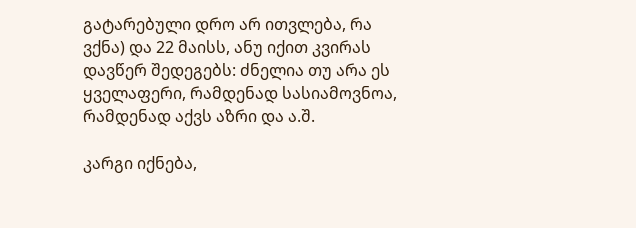გატარებული დრო არ ითვლება, რა ვქნა) და 22 მაისს, ანუ იქით კვირას დავწერ შედეგებს: ძნელია თუ არა ეს ყველაფერი, რამდენად სასიამოვნოა, რამდენად აქვს აზრი და ა.შ.

კარგი იქნება,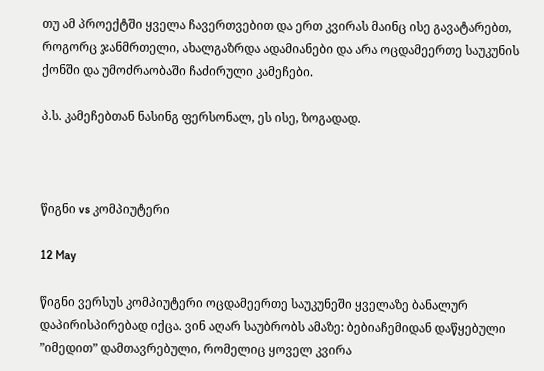თუ ამ პროექტში ყველა ჩავერთვებით და ერთ კვირას მაინც ისე გავატარებთ, როგორც ჯანმრთელი, ახალგაზრდა ადამიანები და არა ოცდამეერთე საუკუნის ქონში და უმოძრაობაში ჩაძირული კამეჩები.

პ.ს. კამეჩებთან ნასინგ ფერსონალ, ეს ისე, ზოგადად.



წიგნი vs კომპიუტერი

12 May

წიგნი ვერსუს კომპიუტერი ოცდამეერთე საუკუნეში ყველაზე ბანალურ დაპირისპირებად იქცა. ვინ აღარ საუბრობს ამაზე: ბებიაჩემიდან დაწყებული  ”იმედით” დამთავრებული, რომელიც ყოველ კვირა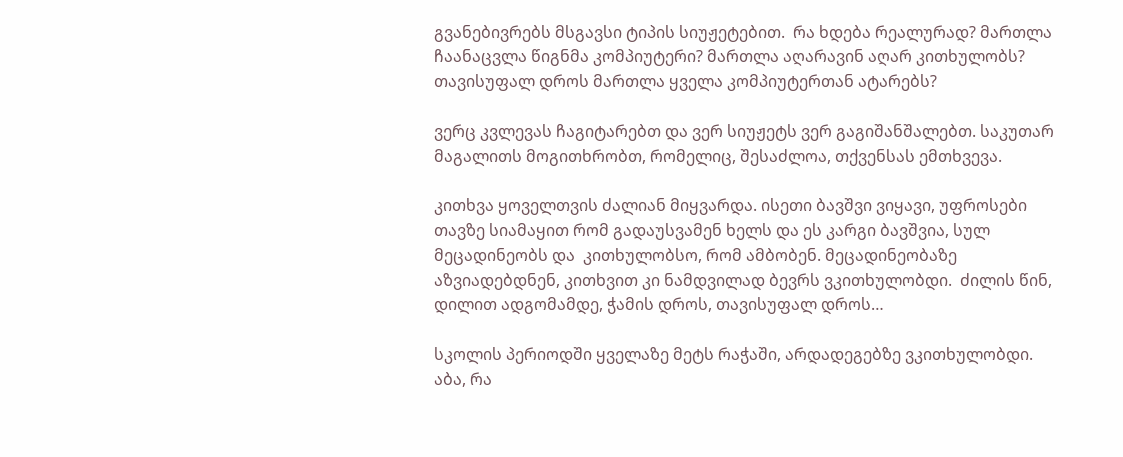გვანებივრებს მსგავსი ტიპის სიუჟეტებით.  რა ხდება რეალურად? მართლა ჩაანაცვლა წიგნმა კომპიუტერი? მართლა აღარავინ აღარ კითხულობს? თავისუფალ დროს მართლა ყველა კომპიუტერთან ატარებს?

ვერც კვლევას ჩაგიტარებთ და ვერ სიუჟეტს ვერ გაგიშანშალებთ. საკუთარ მაგალითს მოგითხრობთ, რომელიც, შესაძლოა, თქვენსას ემთხვევა.

კითხვა ყოველთვის ძალიან მიყვარდა. ისეთი ბავშვი ვიყავი, უფროსები თავზე სიამაყით რომ გადაუსვამენ ხელს და ეს კარგი ბავშვია, სულ მეცადინეობს და  კითხულობსო, რომ ამბობენ. მეცადინეობაზე აზვიადებდნენ, კითხვით კი ნამდვილად ბევრს ვკითხულობდი.  ძილის წინ, დილით ადგომამდე, ჭამის დროს, თავისუფალ დროს…

სკოლის პერიოდში ყველაზე მეტს რაჭაში, არდადეგებზე ვკითხულობდი. აბა, რა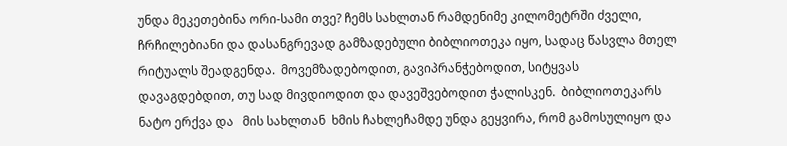უნდა მეკეთებინა ორი-სამი თვე? ჩემს სახლთან რამდენიმე კილომეტრში ძველი, ჩრჩილებიანი და დასანგრევად გამზადებული ბიბლიოთეკა იყო, სადაც წასვლა მთელ რიტუალს შეადგენდა.  მოვემზადებოდით, გავიპრანჭებოდით, სიტყვას დავაგდებდით, თუ სად მივდიოდით და დავეშვებოდით ჭალისკენ.  ბიბლიოთეკარს ნატო ერქვა და   მის სახლთან  ხმის ჩახლეჩამდე უნდა გეყვირა, რომ გამოსულიყო და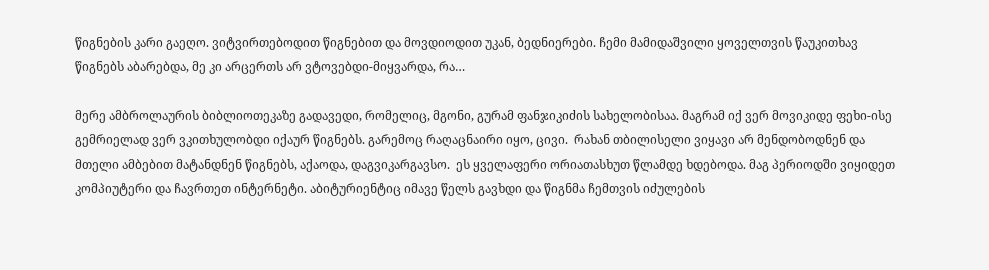წიგნების კარი გაეღო. ვიტვირთებოდით წიგნებით და მოვდიოდით უკან, ბედნიერები. ჩემი მამიდაშვილი ყოველთვის წაუკითხავ წიგნებს აბარებდა, მე კი არცერთს არ ვტოვებდი-მიყვარდა, რა…

მერე ამბროლაურის ბიბლიოთეკაზე გადავედი, რომელიც, მგონი, გურამ ფანჯიკიძის სახელობისაა. მაგრამ იქ ვერ მოვიკიდე ფეხი-ისე გემრიელად ვერ ვკითხულობდი იქაურ წიგნებს. გარემოც რაღაცნაირი იყო, ცივი.  რახან თბილისელი ვიყავი არ მენდობოდნენ და მთელი ამბებით მატანდნენ წიგნებს, აქაოდა, დაგვიკარგავსო.  ეს ყველაფერი ორიათასხუთ წლამდე ხდებოდა. მაგ პერიოდში ვიყიდეთ კომპიუტერი და ჩავრთეთ ინტერნეტი. აბიტურიენტიც იმავე წელს გავხდი და წიგნმა ჩემთვის იძულების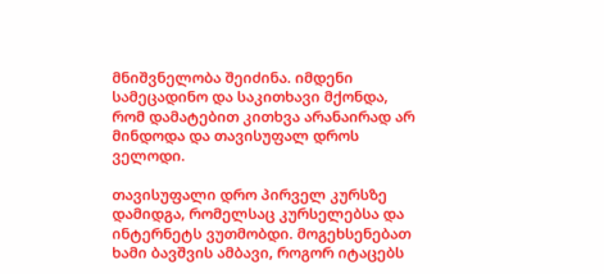მნიშვნელობა შეიძინა. იმდენი სამეცადინო და საკითხავი მქონდა, რომ დამატებით კითხვა არანაირად არ მინდოდა და თავისუფალ დროს ველოდი.

თავისუფალი დრო პირველ კურსზე დამიდგა, რომელსაც კურსელებსა და ინტერნეტს ვუთმობდი. მოგეხსენებათ ხამი ბავშვის ამბავი, როგორ იტაცებს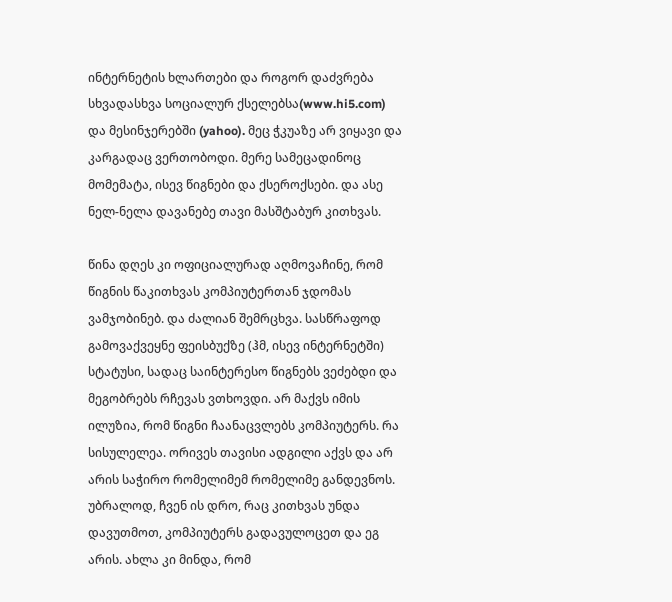ინტერნეტის ხლართები და როგორ დაძვრება სხვადასხვა სოციალურ ქსელებსა(www.hi5.com)  და მესინჯერებში (yahoo). მეც ჭკუაზე არ ვიყავი და კარგადაც ვერთობოდი. მერე სამეცადინოც მომემატა, ისევ წიგნები და ქსეროქსები. და ასე ნელ-ნელა დავანებე თავი მასშტაბურ კითხვას.

წინა დღეს კი ოფიციალურად აღმოვაჩინე, რომ წიგნის წაკითხვას კომპიუტერთან ჯდომას ვამჯობინებ. და ძალიან შემრცხვა. სასწრაფოდ გამოვაქვეყნე ფეისბუქზე (ჰმ, ისევ ინტერნეტში) სტატუსი, სადაც საინტერესო წიგნებს ვეძებდი და მეგობრებს რჩევას ვთხოვდი. არ მაქვს იმის ილუზია, რომ წიგნი ჩაანაცვლებს კომპიუტერს. რა სისულელეა. ორივეს თავისი ადგილი აქვს და არ არის საჭირო რომელიმემ რომელიმე განდევნოს. უბრალოდ, ჩვენ ის დრო, რაც კითხვას უნდა დავუთმოთ, კომპიუტერს გადავულოცეთ და ეგ არის. ახლა კი მინდა, რომ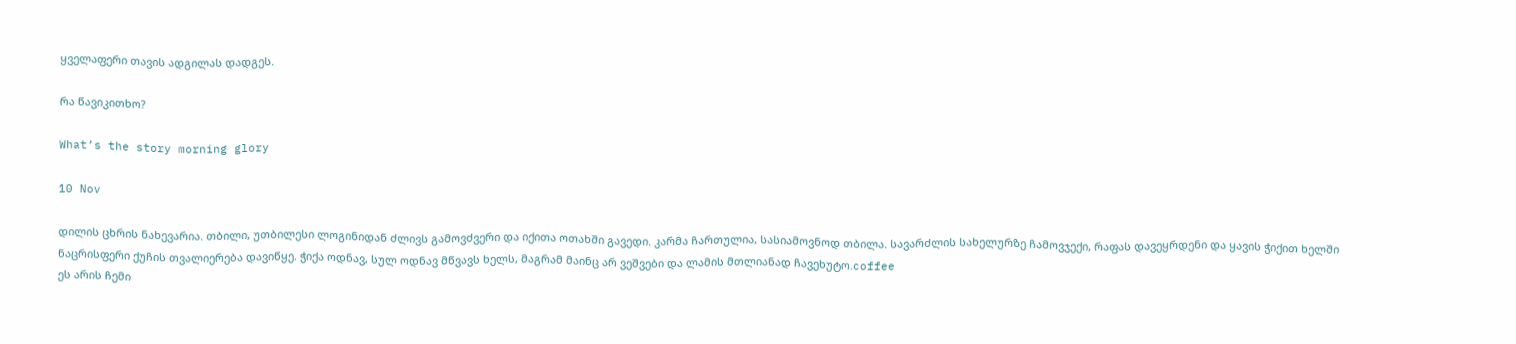ყველაფერი თავის ადგილას დადგეს.

რა წავიკითხო?

What’s the story morning glory

10 Nov

დილის ცხრის ნახევარია. თბილი, უთბილესი ლოგინიდან ძლივს გამოვძვერი და იქითა ოთახში გავედი. კარმა ჩართულია, სასიამოვნოდ თბილა. სავარძლის სახელურზე ჩამოვჯექი, რაფას დავეყრდენი და ყავის ჭიქით ხელში ნაცრისფერი ქუჩის თვალიერება დავიწყე. ჭიქა ოდნავ, სულ ოდნავ მწვავს ხელს, მაგრამ მაინც არ ვეშვები და ლამის მთლიანად ჩავეხუტო.coffee
ეს არის ჩემი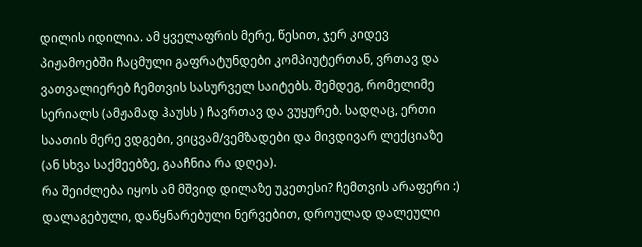დილის იდილია. ამ ყველაფრის მერე, წესით, ჯერ კიდევ პიჟამოებში ჩაცმული გაფრატუნდები კომპიუტერთან, ვრთავ და ვათვალიერებ ჩემთვის სასურველ საიტებს. შემდეგ, რომელიმე სერიალს (ამჟამად ჰაუსს ) ჩავრთავ და ვუყურებ. სადღაც, ერთი საათის მერე ვდგები, ვიცვამ/ვემზადები და მივდივარ ლექციაზე (ან სხვა საქმეებზე, გააჩნია რა დღეა).
რა შეიძლება იყოს ამ მშვიდ დილაზე უკეთესი? ჩემთვის არაფერი :) დალაგებული, დაწყნარებული ნერვებით, დროულად დალეული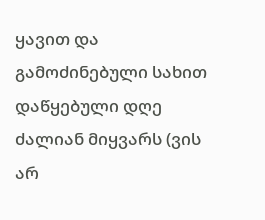ყავით და გამოძინებული სახით დაწყებული დღე ძალიან მიყვარს (ვის არ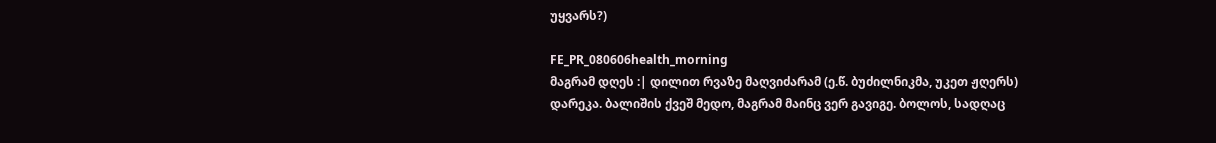უყვარს?)

FE_PR_080606health_morning
მაგრამ დღეს :| დილით რვაზე მაღვიძარამ (ე.წ. ბუძილნიკმა, უკეთ ჟღერს) დარეკა. ბალიშის ქვეშ მედო, მაგრამ მაინც ვერ გავიგე. ბოლოს, სადღაც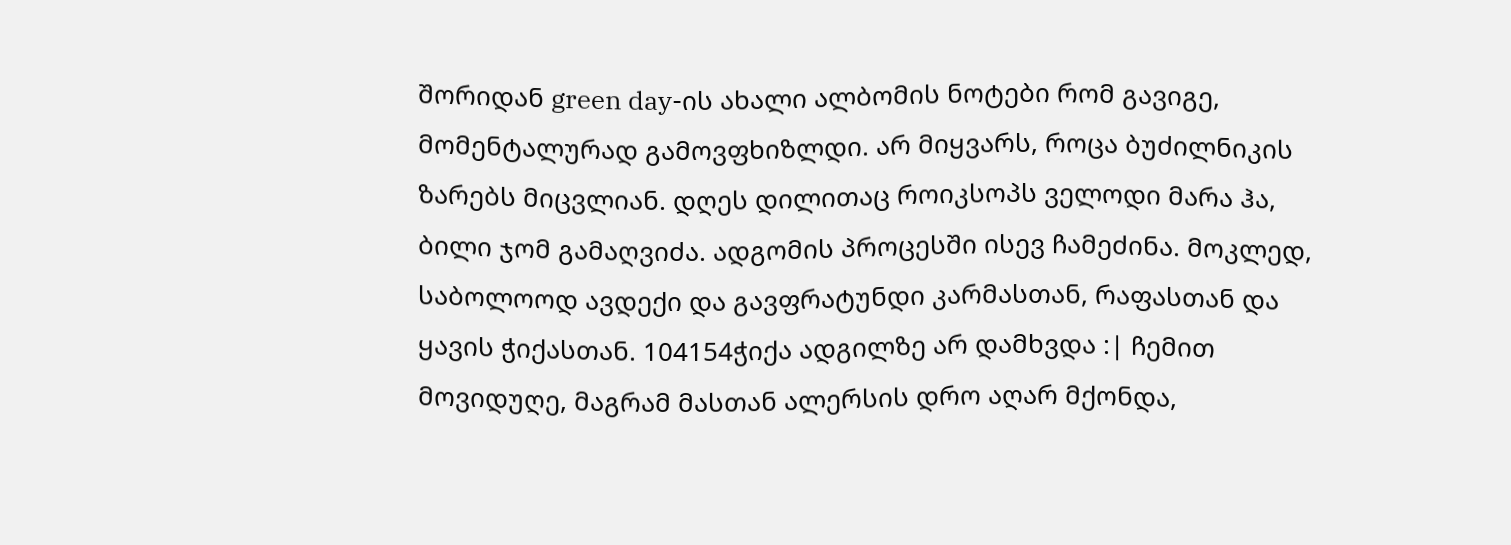შორიდან green day-ის ახალი ალბომის ნოტები რომ გავიგე, მომენტალურად გამოვფხიზლდი. არ მიყვარს, როცა ბუძილნიკის ზარებს მიცვლიან. დღეს დილითაც როიკსოპს ველოდი მარა ჰა, ბილი ჯომ გამაღვიძა. ადგომის პროცესში ისევ ჩამეძინა. მოკლედ, საბოლოოდ ავდექი და გავფრატუნდი კარმასთან, რაფასთან და ყავის ჭიქასთან. 104154ჭიქა ადგილზე არ დამხვდა :| ჩემით მოვიდუღე, მაგრამ მასთან ალერსის დრო აღარ მქონდა,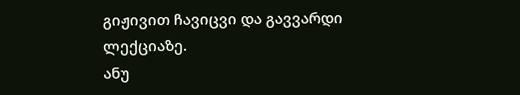გიჟივით ჩავიცვი და გავვარდი ლექციაზე.
ანუ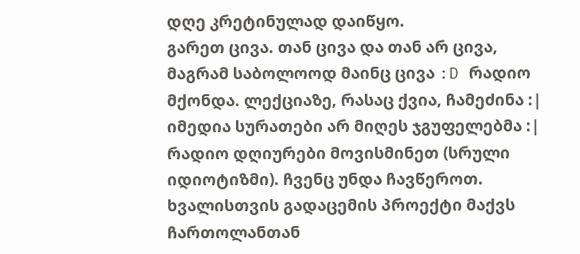დღე კრეტინულად დაიწყო.
გარეთ ცივა. თან ცივა და თან არ ცივა, მაგრამ საბოლოოდ მაინც ცივა :D რადიო მქონდა. ლექციაზე, რასაც ქვია, ჩამეძინა :| იმედია სურათები არ მიღეს ჯგუფელებმა :| რადიო დღიურები მოვისმინეთ (სრული იდიოტიზმი). ჩვენც უნდა ჩავწეროთ.
ხვალისთვის გადაცემის პროექტი მაქვს ჩართოლანთან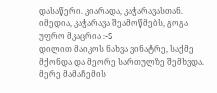დასაწერი. კიარადა, კაჭარავასთან. იმედია, კაჭარავა შეამოწმებს, გოგა უფრო მკაცრია :-S
დილით მაიკოს ნახვა ვინატრე, საქმე მქონდა და მეორე სართულზე შემხვდა. მერე მამაჩემის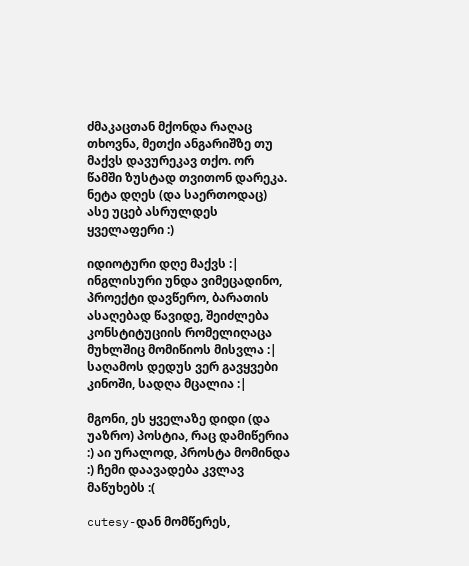ძმაკაცთან მქონდა რაღაც თხოვნა, მეთქი ანგარიშზე თუ მაქვს დავურეკავ თქო. ორ წამში ზუსტად თვითონ დარეკა. ნეტა დღეს (და საერთოდაც) ასე უცებ ასრულდეს ყველაფერი :)

იდიოტური დღე მაქვს :| ინგლისური უნდა ვიმეცადინო, პროექტი დავწერო, ბარათის ასაღებად წავიდე, შეიძლება კონსტიტუციის რომელიღაცა მუხლშიც მომიწიოს მისვლა :| საღამოს დედუს ვერ გავყვები კინოში, სადღა მცალია :|

მგონი, ეს ყველაზე დიდი (და უაზრო) პოსტია, რაც დამიწერია :) აი ურალოდ, პროსტა მომინდა :) ჩემი დაავადება კვლავ მაწუხებს :(

cutesy-დან მომწერეს,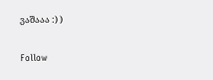ვაშააა :) )

Follow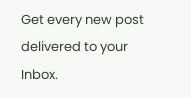Get every new post delivered to your Inbox.